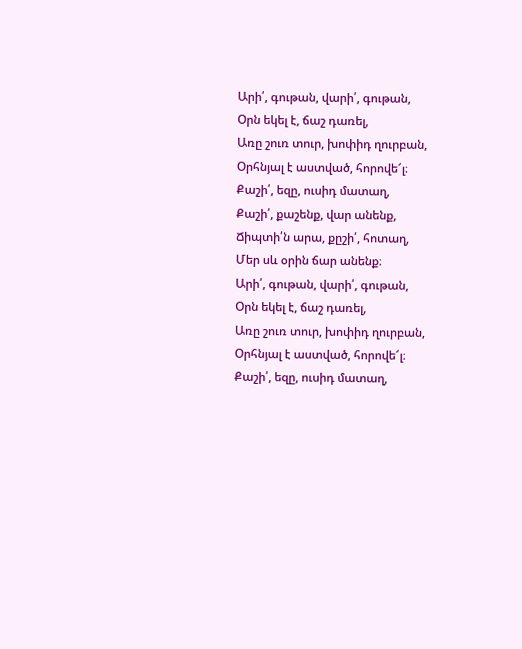Արի՛, գութան, վարի՛, գութան,
Օրն եկել է, ճաշ դառել,
Առը շուռ տուր, խոփիդ ղուրբան,
Օրհնյալ է աստված, հորովե՜լ։
Քաշի՛, եզը, ուսիդ մատաղ,
Քաշի՛, քաշենք, վար անենք,
Ճիպտի՛ն արա, քըշի՛, հոտաղ,
Մեր սև օրին ճար անենք։
Արի՛, գութան, վարի՛, գութան,
Օրն եկել է, ճաշ դառել,
Առը շուռ տուր, խոփիդ ղուրբան,
Օրհնյալ է աստված, հորովե՜լ։
Քաշի՛, եզը, ուսիդ մատաղ,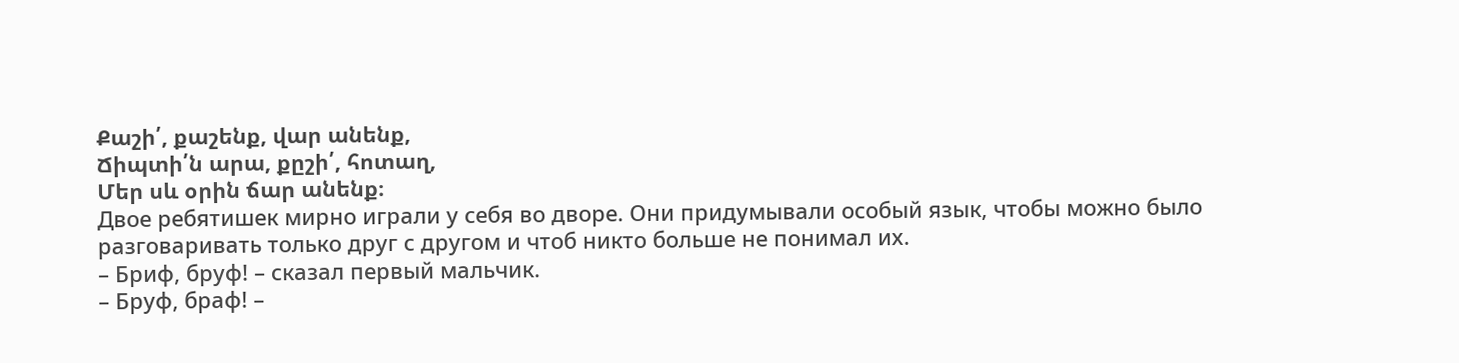Քաշի՛, քաշենք, վար անենք,
Ճիպտի՛ն արա, քըշի՛, հոտաղ,
Մեր սև օրին ճար անենք։
Двое ребятишек мирно играли у себя во дворе. Они придумывали особый язык, чтобы можно было разговаривать только друг с другом и чтоб никто больше не понимал их.
– Бриф, бруф! – сказал первый мальчик.
– Бруф, браф! –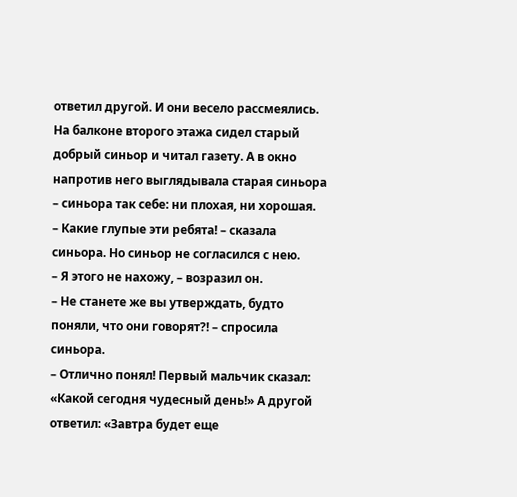ответил другой. И они весело рассмеялись.
На балконе второго этажа сидел старый добрый синьор и читал газету. А в окно напротив него выглядывала старая синьора – синьора так себе: ни плохая, ни хорошая.
– Какие глупые эти ребята! – сказала синьора. Но синьор не согласился с нею.
– Я этого не нахожу, – возразил он.
– Не станете же вы утверждать, будто поняли, что они говорят?! – спросила синьора.
– Отлично понял! Первый мальчик сказал: «Какой сегодня чудесный день!» А другой ответил: «Завтра будет еще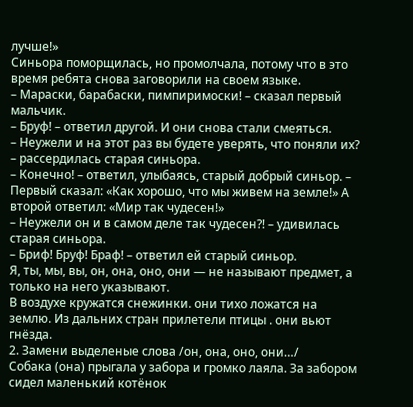лучше!»
Синьора поморщилась, но промолчала, потому что в это время ребята снова заговорили на своем языке.
– Мараски, барабаски, пимпиримоски! – сказал первый мальчик.
– Бруф! – ответил другой. И они снова стали смеяться.
– Неужели и на этот раз вы будете уверять, что поняли их? – рассердилась старая синьора.
– Конечно! – ответил, улыбаясь, старый добрый синьор. – Первый сказал: «Как хорошо, что мы живем на земле!» А второй ответил: «Мир так чудесен!»
– Неужели он и в самом деле так чудесен?! – удивилась старая синьора.
– Бриф! Бруф! Браф! – ответил ей старый синьор.
Я, ты, мы, вы, он, она, оно, они — не называют предмет, а только на него указывают.
В воздухе кружатся снежинки. они тихо ложатся на землю. Из дальних стран прилетели птицы . они вьют гнёзда.
2. Замени выделеные слова /он, она, оно, они…/
Собака (она) прыгала у забора и громко лаяла. За забором сидел маленький котёнок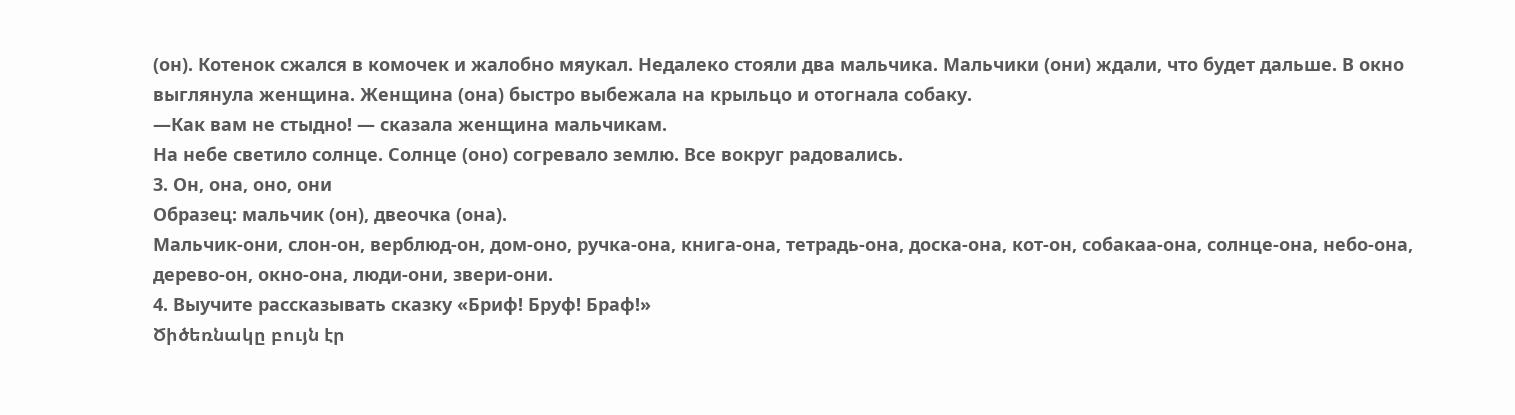(он). Котенок сжался в комочек и жалобно мяукал. Недалеко стояли два мальчика. Мальчики (они) ждали, что будет дальше. В окно выглянула женщина. Женщина (она) быстро выбежала на крыльцо и отогнала собаку.
—Как вам не стыдно! — сказала женщина мальчикам.
На небе светило солнце. Солнце (оно) согревало землю. Все вокруг радовались.
3. Он, она, оно, они
Образец: мальчик (он), двеочка (она).
Мальчик-они, слон-он, верблюд-он, дом-оно, ручка-она, книга-она, тетрадь-она, доска-она, кот-он, собакаа-она, солнце-она, небо-она, дерево-он, окно-она, люди-они, звери-они.
4. Выучите рассказывать сказку «Бриф! Бруф! Браф!»
Ծիծեռնակը բույն էր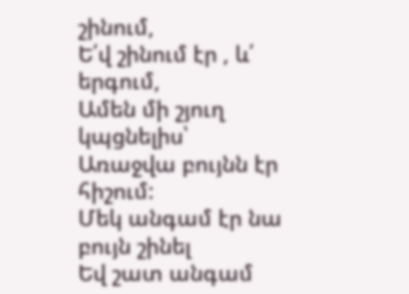շինում,
Ե՛վ շինում էր , և՛ երգում,
Ամեն մի շյուղ կպցնելիս՝
Առաջվա բույնն էր հիշում:
Մեկ անգամ էր նա բույն շինել
Եվ շատ անգամ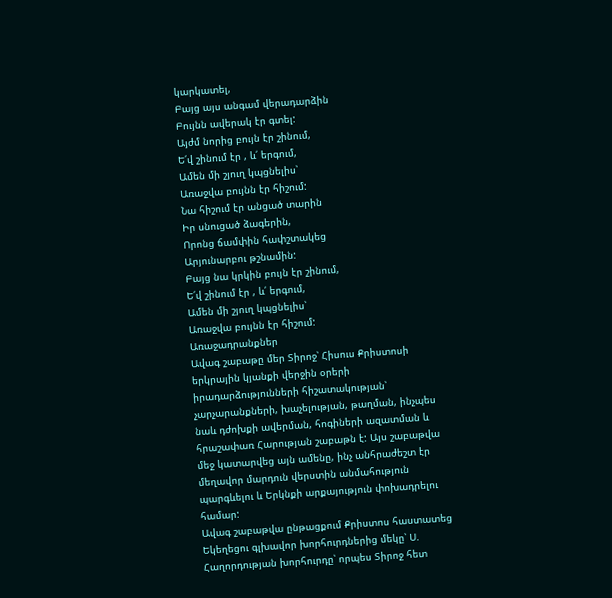կարկատել,
Բայց այս անգամ վերադարձին
Բույնն ավերակ էր գտել:
Այժմ նորից բույն էր շինում,
Ե՛վ շինում էր , և՛ երգում,
Ամեն մի շյուղ կպցնելիս՝
Առաջվա բույնն էր հիշում:
Նա հիշում էր անցած տարին
Իր սնուցած ձագերին,
Որոնց ճամփին հափշտակեց
Արյունարբու թշնամին:
Բայց նա կրկին բույն էր շինում,
Ե՛վ շինում էր , և՛ երգում,
Ամեն մի շյուղ կպցնելիս՝
Առաջվա բույնն էր հիշում:
Առաջադրանքներ
Ավագ շաբաթը մեր Տիրոջ՝ Հիսուս Քրիստոսի երկրային կյանքի վերջին օրերի իրադարձությունների հիշատակության՝ չարչարանքների, խաչելության, թաղման, ինչպես նաև դժոխքի ավերման, հոգիների ազատման և հրաշափառ Հարության շաբաթն է: Այս շաբաթվա մեջ կատարվեց այն ամենը, ինչ անհրաժեշտ էր մեղավոր մարդուն վերստին անմահություն պարգևելու և Երկնքի արքայություն փոխադրելու համար:
Ավագ շաբաթվա ընթացքում Քրիստոս հաստատեց Եկեղեցու գլխավոր խորհուրդներից մեկը՝ Ս. Հաղորդության խորհուրդը՝ որպես Տիրոջ հետ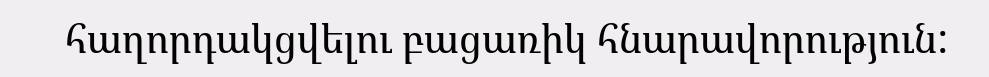հաղորդակցվելու բացառիկ հնարավորություն: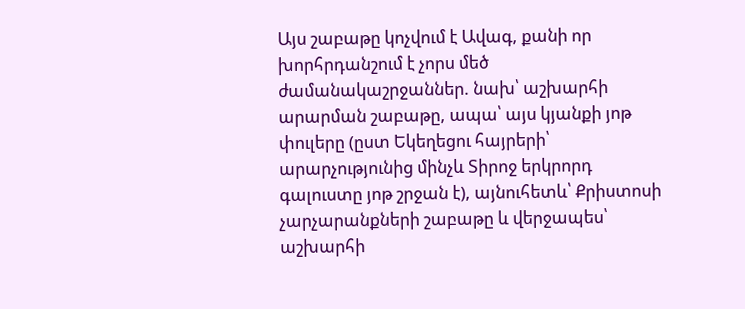Այս շաբաթը կոչվում է Ավագ, քանի որ խորհրդանշում է չորս մեծ ժամանակաշրջաններ. նախ՝ աշխարհի արարման շաբաթը, ապա՝ այս կյանքի յոթ փուլերը (ըստ Եկեղեցու հայրերի՝ արարչությունից մինչև Տիրոջ երկրորդ գալուստը յոթ շրջան է), այնուհետև՝ Քրիստոսի չարչարանքների շաբաթը և վերջապես՝ աշխարհի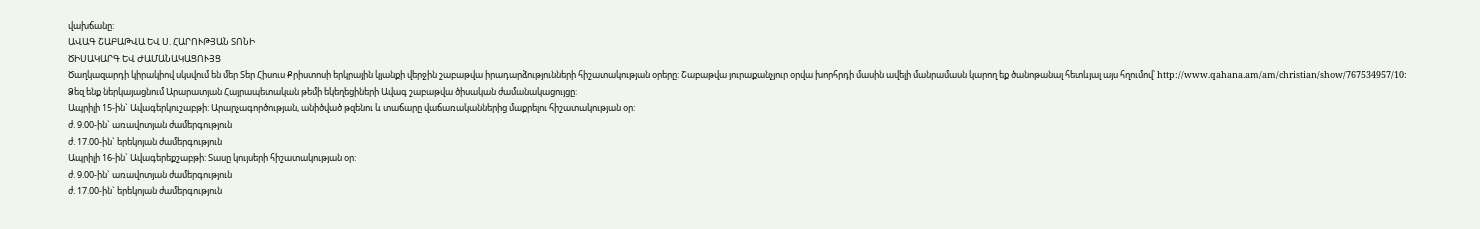վախճանը:
ԱՎԱԳ ՇԱԲԱԹՎԱ ԵՎ Ս. ՀԱՐՈՒԹՅԱՆ ՏՈՆԻ
ԾԻՍԱԿԱՐԳ ԵՎ ԺԱՄԱՆԱԿԱՑՈՒՅՑ
Ծաղկազարդի կիրակիով սկսվում են մեր Տեր Հիսուս Քրիստոսի երկրային կյանքի վերջին շաբաթվա իրադարձությունների հիշատակության օրերը: Շաբաթվա յուրաքանչյուր օրվա խորհրդի մասին ավելի մանրամասն կարող եք ծանոթանալ հետևյալ այս հղումով՝ http://www.qahana.am/am/christian/show/767534957/10:
Ձեզ ենք ներկայացնում Արարատյան Հայրապետական թեմի եկեղեցիների Ավագ շաբաթվա ծիսական ժամանակացույցը:
Ապրիլի 15-ին` Ավագերկուշաբթի: Արարչագործության, անիծված թզենու և տաճարը վաճառականներից մաքրելու հիշատակության օր:
ժ. 9.00-ին` առավոտյան ժամերգություն
ժ. 17.00-ին` երեկոյան ժամերգություն
Ապրիլի 16-ին` Ավագերեքշաբթի: Տասը կույսերի հիշատակության օր:
ժ. 9.00-ին` առավոտյան ժամերգություն
ժ. 17.00-ին` երեկոյան ժամերգություն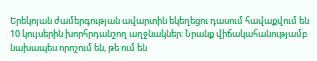Երեկոյան ժամերգության ավարտին եկեղեցու դասում հավաքվում են 10 կույսերին խորհրդանշող աղջնակներ: Նրանք վիճակահանությամբ նախապես որոշում են, թե ում են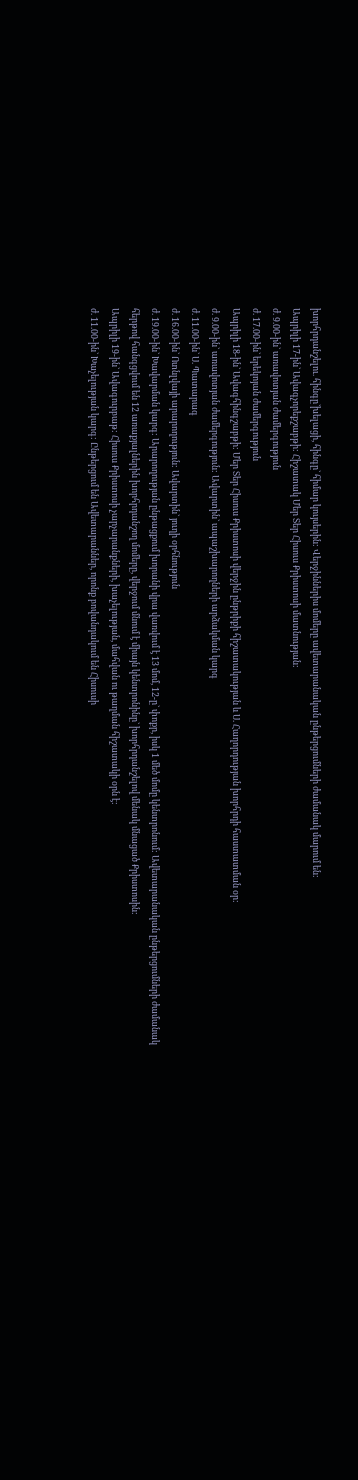խորհրդանշելու. հինգը`խելացի, հինգը` հիմար կույսերին: Վերջիններիս մոմերը ավետարանական ընթերցումների ժամանակ մարում են:
Ապրիլի 17-ին` Ավագչորեքշաբթի: Հիշատակ Մեր Տեր Հիսուս Քրիստոսի մատնության:
ժ. 9.00-ին` առավոտյան ժամերգություն
ժ. 17.00-ին` երեկոյան ժամերգություն
Ապրիլի 18-ին` Ավագհինգշաբթի: Մեր Տեր Հիսուս Քրիստոսի վերջին ընթրիքի հիշատակության և Ս. Հաղորդության խորհրդի հաստատման օր:
ժ. 9.00-ին` առավոտյան ժամերգություն: Ավարտին` ապաշխարողների արձակման կարգ
ժ. 11.00-ին` Ս. Պատարագ
ժ. 16.00-ին` Ոտնլվայի արարողություն: Ավարտին` յուղի օրհնություն
ժ. 19.00-ին` Խավարման կարգ: Արարողության ընթացքում խորանի վրա վառվում է 13 մոմ, 12-ը` փոքր, իսկ 1 մեծ մոմը կենտրոնում: Ավետարանական ընթերցումների ժամանակ հերթով հանգցվում են 12 առաքյալներին խորհրդանշող մոմերը, վերջում մնում է միայն կենտրոնինը` խորհրդանշելով մենակ մնացած Քրիստոսին:
Ապրիլի 19-ին` Ավագուրբաթ: Հիսուս Քրիստոսի չարչարանքների, խաչելության, մահվան ու թաղման հիշատակի օրն է:
ժ. 11.00-ին` Խաչելության կարգ: Ընթերցում են Ավետարաններ, որոնք բովանդակում են Հիսուսի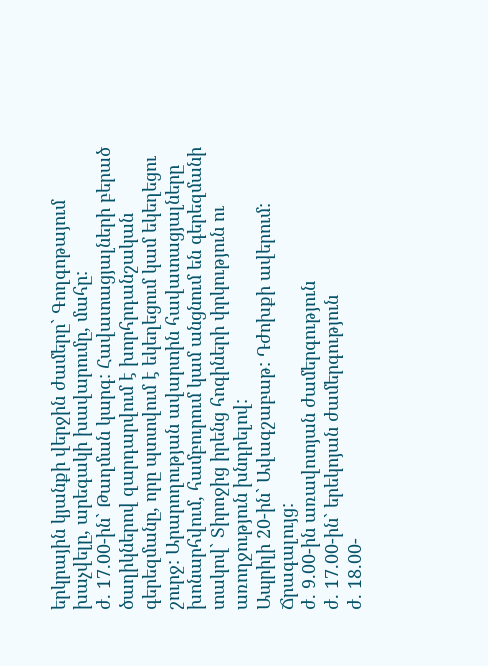երկրային կյանքի վերջին ժամերը` Գողգոթայում խաչվելը, արեգակի խավարումը, մահը:
ժ. 17.00-ին` Թաղման կարգ: Հավատացյալների բերած ծաղիկներով զարդարվում է խորհրդանշական գերեզմանը, որը պտտվում է եկեղեցում կամ եկեղեցու շուրջ: Արարողության ավարտին հավատացյալները խոնարհվում, համբուրում կամ անցնում են գերեզմանի տակով` Տիրոջից իրենց հոգիների փրկություն ու առողջություն խնդրելով:
Ապրիլի 20-ին` Ավագշաբաթ: Դժոխքի ավերում: Ճրագալույց:
ժ. 9.00-ին առավոտյան ժամերգություն
ժ. 17.00-ին` երեկոյան ժամերգություն
ժ. 18.00-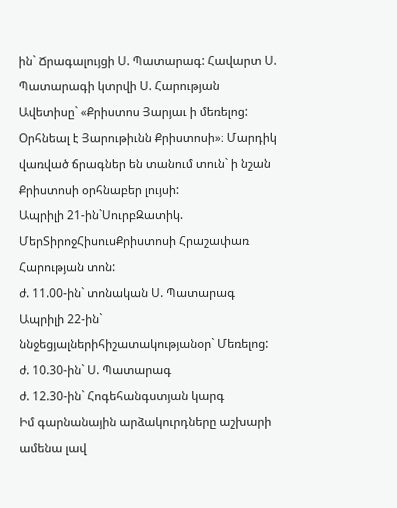ին` Ճրագալույցի Ս. Պատարագ: Հավարտ Ս. Պատարագի կտրվի Ս. Հարության Ավետիսը` «Քրիստոս Յարյաւ ի մեռելոց: Օրհնեալ է Յարութիւնն Քրիստոսի»։ Մարդիկ վառված ճրագներ են տանում տուն` ի նշան Քրիստոսի օրհնաբեր լույսի:
Ապրիլի 21-ին`ՍուրբԶատիկ. ՄերՏիրոջՀիսուսՔրիստոսի Հրաշափառ Հարության տոն:
ժ. 11.00-ին` տոնական Ս. Պատարագ
Ապրիլի 22-ին` ննջեցյալներիհիշատակությանօր` Մեռելոց:
ժ. 10.30-ին` Ս. Պատարագ
ժ. 12.30-ին` Հոգեհանգստյան կարգ
Իմ գարնանային արձակուրդները աշխարի ամենա լավ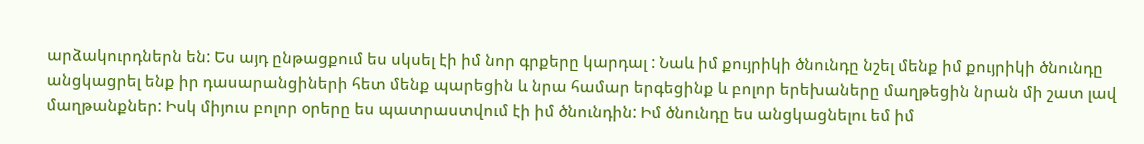արձակուրդներն են: Ես այդ ընթացքում ես սկսել էի իմ նոր գրքերը կարդալ : Նաև իմ քույրիկի ծնունդը նշել մենք իմ քույրիկի ծնունդը անցկացրել ենք իր դասարանցիների հետ մենք պարեցին և նրա համար երգեցինք և բոլոր երեխաները մաղթեցին նրան մի շատ լավ մաղթանքներ: Իսկ միյուս բոլոր օրերը ես պատրաստվում էի իմ ծնունդին: Իմ ծնունդը ես անցկացնելու եմ իմ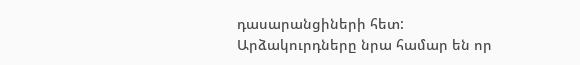դասարանցիների հետ: Արձակուրդները նրա համար են որ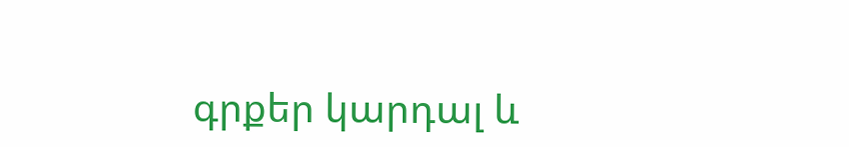գրքեր կարդալ և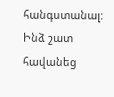հանգստանալ: Ինձ շատ հավանեց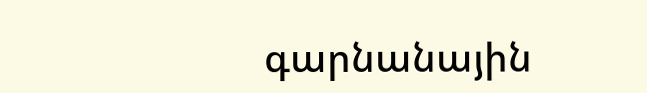գարնանային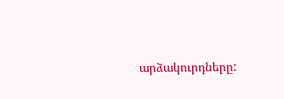արձակուրդները: